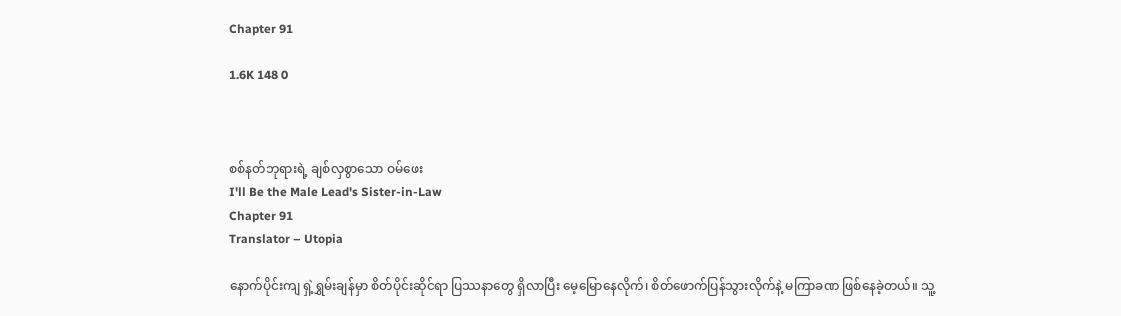Chapter 91

1.6K 148 0



စစ်နတ်ဘုရားရဲ့ ချစ်လှစွာသော ဝမ်ဖေး
I'll Be the Male Lead's Sister-in-Law
Chapter 91
Translator – Utopia

နောက်ပိုင်းကျ ရှဲ့ရွှမ်းချန်မှာ စိတ်ပိုင်းဆိုင်ရာ‌ ပြဿနာတွေ ရှိလာပြီး မေ့မြောနေလိုက်၊ စိတ်ဖောက်ပြန်သွားလိုက်နဲ့ မကြာခဏ ဖြစ်နေခဲ့တယ်။ သူ့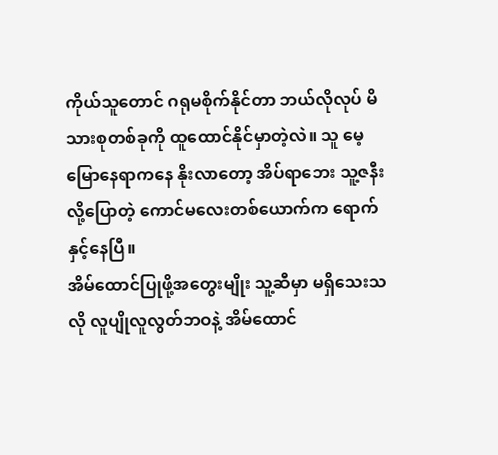ကိုယ်သူတောင် ဂရုမစိုက်နိုင်တာ ဘယ်လိုလုပ် မိသားစုတစ်ခုကို ထူထောင်နိုင်မှာတဲ့လဲ။ သူ မေ့မြောနေရာကနေ နိုးလာတော့ အိပ်ရာဘေး သူ့ဇနီးလို့ပြောတဲ့ ကောင်မလေးတစ်ယောက်က ရောက်နှင့်နေပြီ။
အိမ်ထောင်ပြုဖို့အတွေးမျိုး သူ့ဆီမှာ မရှိသေးသလို လူပျိုလူလွတ်ဘဝနဲ့ အိမ်ထောင်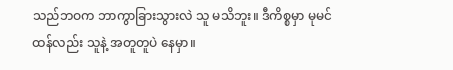သည်ဘဝက ဘာကွာခြားသွားလဲ သူ မသိဘူး။ ဒီကိစ္စမှာ မုမင်ထန်လည်း သူနဲ့ အတူတူပဲ နေမှာ။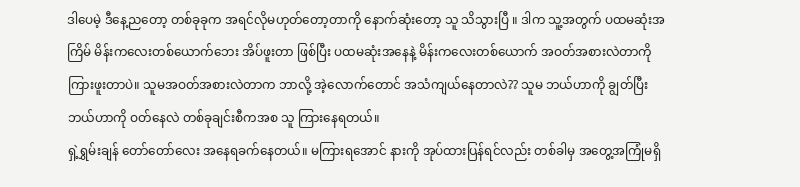ဒါပေမဲ့ ဒီနေ့ညတော့ တစ်ခုခုက အရင်လိုမဟုတ်‌တော့တာကို နောက်ဆုံးတော့ သူ သိသွားပြီ ။ ဒါက သူ့အတွက် ပထမဆုံးအကြိမ် မိန်းကလေးတစ်ယောက်ဘေး အိပ်ဖူးတာ ဖြစ်ပြီး ပထမဆုံးအနေနဲ့ မိန်းကလေးတစ်ယောက် အဝတ်အစားလဲတာကို ကြားဖူးတာပဲ။ သူမအဝတ်အစားလဲတာက ဘာလို့ အဲ့လောက်တောင် အသံကျယ်နေတာလဲ?? သူမ ဘယ်ဟာကို ချွတ်ပြီး ဘယ်ဟာကို ဝတ်နေလဲ တစ်ခုချင်းစီကအစ သူ ကြားနေရတယ်။
ရှဲ့ရွှမ်းချန် တော်တော်လေး အနေရခက်နေတယ်။ မကြားရအောင် နားကို အုပ်ထားပြန်ရင်လည်း တစ်ခါမှ အတွေ့အကြုံမရှိ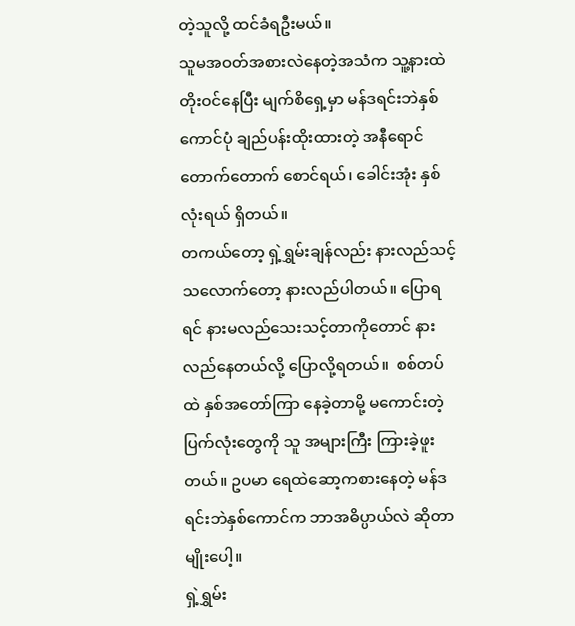တဲ့သူလို့ ထင်ခံရဦးမယ်။
သူမအဝတ်အစားလဲနေတဲ့အသံက သူ့နားထဲ တိုးဝင်နေပြီး မျက်စိရှေ့မှာ မန်ဒရင်းဘဲနှစ်ကောင်ပုံ ချည်ပန်းထိုးထားတဲ့ အနီရောင်တောက်တောက် စောင်ရယ်၊ ခေါင်းအုံး နှစ်လုံးရယ် ရှိတယ်။
တကယ်တော့ ရှဲ့ရွှမ်းချန်လည်း နားလည်သင့်သလောက်တော့ နားလည်ပါတယ်။ ပြောရရင် နားမလည်သေးသင့်တာကိုတောင် နားလည်နေတယ်လို့ ပြောလို့ရတယ်။  စစ်တပ်ထဲ နှစ်အတော်ကြာ နေခဲ့တာမို့ မကောင်းတဲ့ပြက်လုံးတွေကို သူ အများကြီး ကြားခဲ့ဖူးတယ်။ ဥပမာ ရေထဲဆော့ကစားနေတဲ့ မန်ဒရင်းဘဲနှစ်ကောင်က ဘာအဓိပ္ပာယ်လဲ ဆိုတာမျိုးပေါ့။
ရှဲ့ရွှမ်း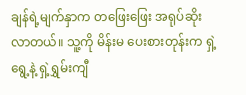ချန်ရဲ့မျက်နှာက တဖြေးဖြေး အရုပ်ဆိုးလာတယ်။ သူ့ကို မိန်းမ ပေးစားတုန်းက ရှဲ့ရွေ့နဲ့ ရှဲ့ရွှမ်းကျီ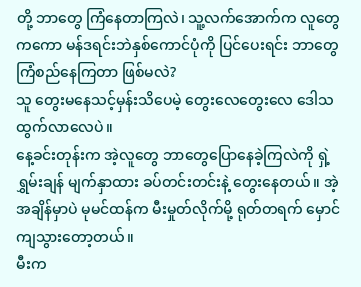တို့ ဘာတွေ ကြံနေတာကြလဲ၊ သူ့လက်အောက်က လူတွေကကော မန်ဒရင်းဘဲနှစ်ကောင်ပုံကို ပြင်ပေးရင်း ဘာတွေကြံစည်နေကြတာ ဖြစ်မလဲ?
သူ တွေးမနေသင့်မှန်းသိပေမဲ့ တွေးလေတွေးလေ ဒေါသထွက်လာလေပဲ။
နေ့ခင်းတုန်းက အဲ့လူတွေ ဘာတွေပြောနေခဲ့ကြလဲကို ရှဲ့ရွှမ်းချန် မျက်နှာထား ခပ်တင်းတင်းနဲ့ တွေးနေတယ်။ အဲ့အချိန်မှာပဲ မုမင်ထန်က မီးမှုတ်လိုက်မို့ ရုတ်တရက် မှောင်ကျသွားတော့တယ်။
မီးက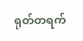ရုတ်တရက်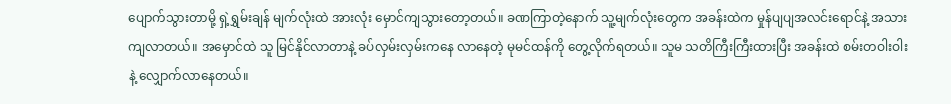ပျောက်သွားတာမို့ ရှဲ့ရွှမ်းချန် မျက်လုံးထဲ အားလုံး မှောင်ကျသွားတော့တယ်။ ခဏကြာတဲ့နောက် သူ့မျက်လုံးတွေက အခန်းထဲက မှုန်ပျပျအလင်းရောင်နဲ့ အသားကျလာတယ်။ အမှောင်ထဲ သူ မြင်နိုင်လာတာနဲ့ ခပ်လှမ်းလှမ်းကနေ လာနေတဲ့ မုမင်ထန်ကို တွေ့လိုက်ရတယ်။ သူမ သတိကြီးကြီးထားပြီး အခန်းထဲ စမ်းတဝါးဝါးနဲ့ လျှောက်လာနေတယ်။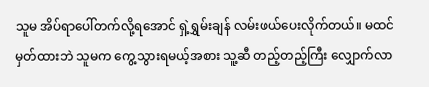သူမ အိပ်ရာပေါ်တက်လို့ရအောင် ရှဲ့ရွှမ်းချန် လမ်းဖယ်ပေးလိုက်တယ်။ မထင်မှတ်ထားဘဲ သူမက ကွေ့သွားရမယ့်အစား သူ့ဆီ တည့်တည့်ကြီး လျှောက်လာ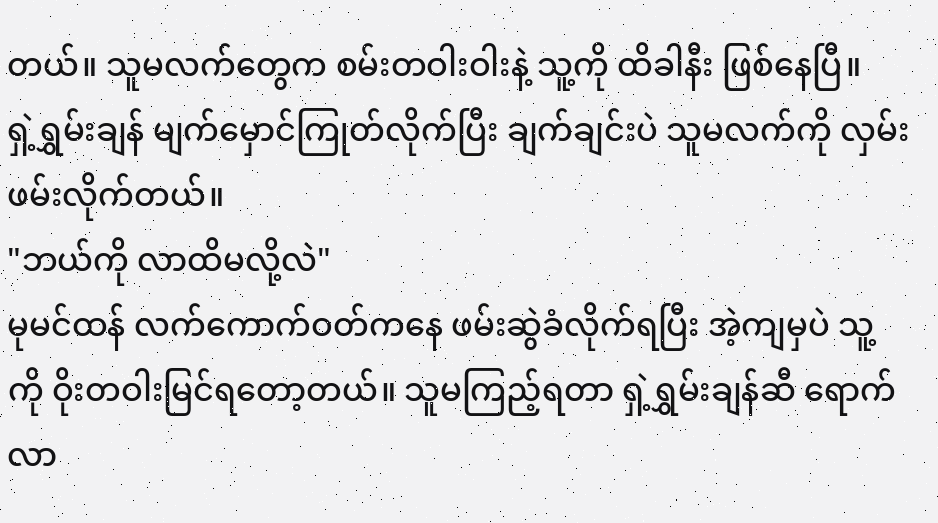တယ်။ သူမလက်တွေက စမ်းတဝါးဝါးနဲ့ သူ့ကို ထိခါနီး ဖြစ်နေပြီ။
ရှဲ့ရွှမ်းချန် မျက်မှောင်ကြုတ်လိုက်ပြီး ချက်ချင်းပဲ သူမလက်ကို လှမ်းဖမ်းလိုက်တယ်။
"ဘယ်ကို လာထိမလို့လဲ"
မုမင်ထန် လက်ကောက်ဝတ်ကနေ ဖမ်းဆွဲခံလိုက်ရပြီး အဲ့ကျမှပဲ သူ့ကို ဝိုးတဝါးမြင်ရတော့တယ်။ သူမကြည့်ရတာ ရှဲ့ရွှမ်းချန်ဆီ ရောက်လာ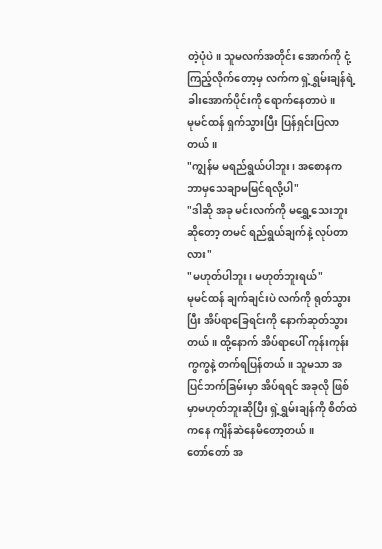တဲ့ပုံပဲ။ သူမလက်အတိုင်း အောက်ကို ငုံ့ကြည့်လိုက်တော့မှ လက်က ရှဲ့ရွှမ်းချန်ရဲ့ ခါးအောက်ပိုင်းကို ရောက်နေတာပဲ။
မုမင်ထန် ရှက်သွားပြီး ပြန်ရှင်းပြလာတယ်။
"ကျွန်မ မရည်ရွယ်ပါဘူး၊ အစောနက ဘာမှသေချာမမြင်ရလို့ပါ"
"ဒါဆို အခု မင်းလက်ကို မရွှေ့သေးဘူးဆိုတော့ တမင် ရည်ရွယ်ချက်နဲ့ လုပ်တာလား"
"မဟုတ်ပါဘူး၊ မဟုတ်ဘူးရယ်"
မုမင်ထန် ချက်ချင်းပဲ လက်ကို ရုတ်သွားပြီး အိပ်ရာခြေရင်းကို နောက်ဆုတ်သွားတယ်။ ထို့နောက် အိပ်ရာပေါ် ကုန်းကုန်းကွကွနဲ့ တက်ရပြန်တယ်။ သူမသာ အပြင်ဘက်ခြမ်းမှာ အိပ်ရရင် အခုလို ဖြစ်မှာမဟုတ်ဘူးဆိုပြီး ရှဲ့ရွှမ်းချန်ကို စိတ်ထဲကနေ ကျိန်ဆဲနေမိတော့တယ်။
တော်တော် အ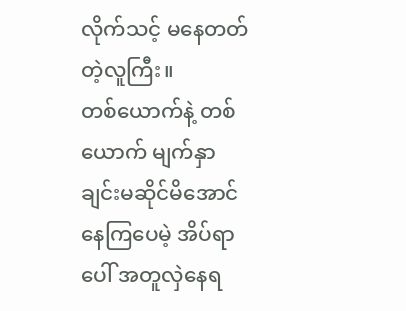လိုက်သင့် မနေတတ်တဲ့လူကြီး။
တစ်ယောက်နဲ့ တစ်ယောက် မျက်နှာချင်းမဆိုင်မိအောင် နေကြပေမဲ့ အိပ်ရာပေါ် အတူလှဲနေရ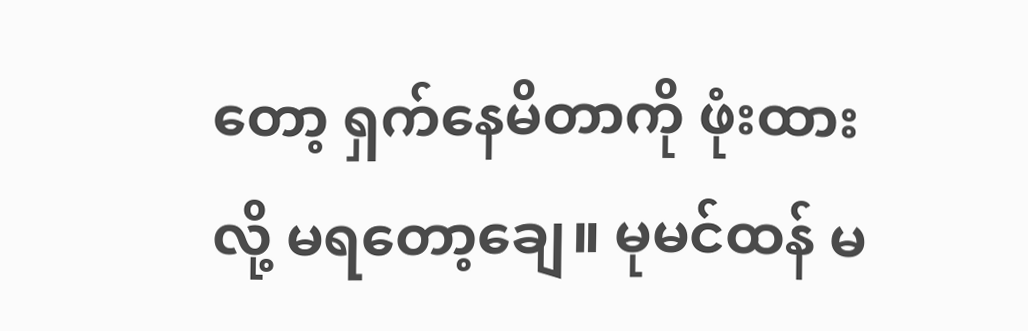တော့ ရှက်နေမိတာကို ဖုံးထားလို့ မရတော့ချေ။ မုမင်ထန် မ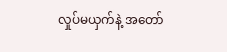လှုပ်မယှက်နဲ့ အတော်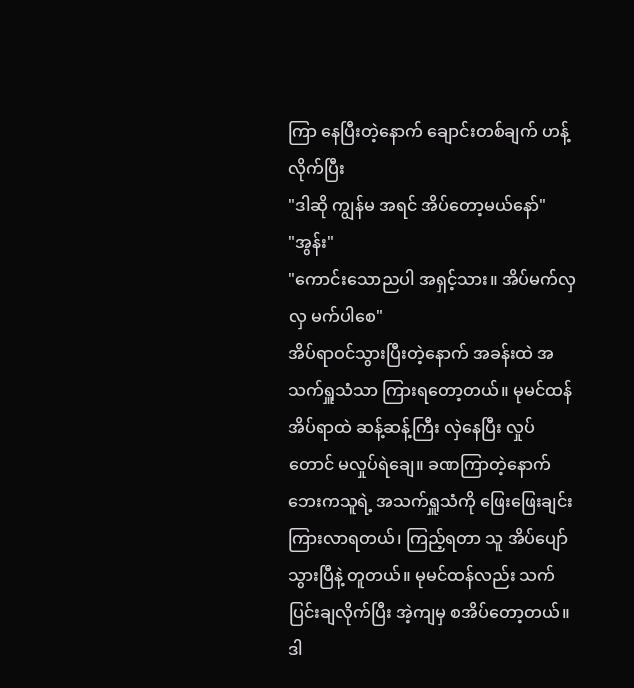ကြာ နေပြီးတဲ့နောက် ချောင်းတစ်ချက် ဟန့်လိုက်ပြီး
"ဒါဆို ကျွန်မ အရင် အိပ်တော့မယ်နော်"
"အွန်း"
"ကောင်းသောညပါ အရှင့်သား။ အိပ်မက်လှလှ မက်ပါစေ"
အိပ်ရာဝင်သွားပြီးတဲ့နောက် အခန်းထဲ အသက်ရှူသံသာ ကြားရတော့တယ်။ မုမင်ထန် အိပ်ရာထဲ ဆန့်ဆန့်ကြီး လှဲနေပြီး လှုပ်တောင် မလှုပ်ရဲချေ။ ခဏကြာတဲ့နောက် ဘေးကသူရဲ့ အသက်ရှူသံကို ဖြေးဖြေးချင်း ကြားလာရတယ်၊ ကြည့်ရတာ သူ အိပ်ပျော်သွားပြီနဲ့ တူတယ်။ မုမင်ထန်လည်း သက်ပြင်းချလိုက်ပြီး အဲ့ကျမှ စအိပ်တော့တယ်။
ဒါ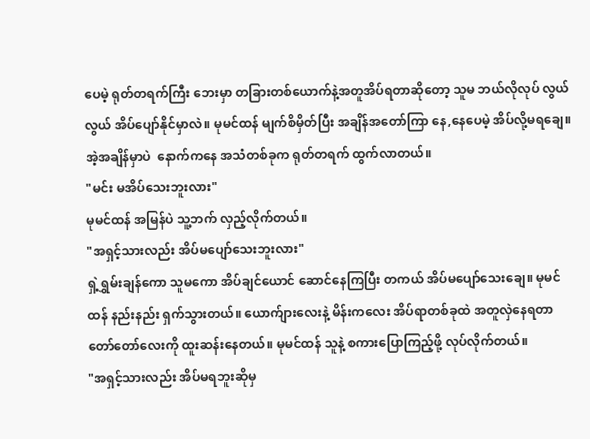ပေမဲ့ ရုတ်တရက်ကြီး ဘေးမှာ တခြားတစ်ယောက်နဲ့အတူအိပ်ရတာဆို‌တော့ သူမ ဘယ်လိုလုပ် လွယ်လွယ် အိပ်ပျော်နိုင်မှာလဲ။ မုမင်ထန် မျက်စိမှိတ်ပြီး အချိန်အတော်ကြာ နေ,နေပေမဲ့ အိပ်လို့မရချေ။ အဲ့အချိန်မှာပဲ  နောက်ကနေ အသံတစ်ခုက ရုတ်တရက် ထွက်လာတယ်။
"မင်း မအိပ်သေးဘူးလား"
မုမင်ထန် အမြန်ပဲ သူ့ဘက် လှည့်လိုက်တယ်။
"အရှင့်သားလည်း အိပ်မပျော်သေးဘူးလား"
ရှဲ့ရွှမ်းချန်ကော သူမကော အိပ်ချင်ယောင် ဆောင်နေကြပြီး တကယ် အိပ်မပျော်သေးချေ။ မုမင်ထန် နည်းနည်း ရှက်သွားတယ်။ ယောက်ျားလေးနဲ့ မိန်းကလေး အိပ်ရာတစ်ခုထဲ အတူလှဲနေရတာ တော်တော်လေးကို ထူးဆန်းနေတယ်။ မုမင်ထန် သူနဲ့ စကားပြောကြည့်ဖို့ လုပ်လိုက်တယ်။
"အရှင့်သားလည်း အိပ်မရဘူးဆိုမှ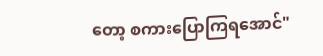တော့ စကားပြောကြရအောင်"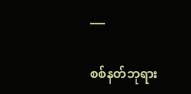___

စစ်နတ်ဘုရား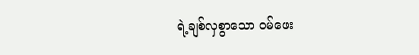ရဲ့ချစ်လှစွာသော ဝမ်ဖေး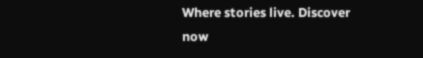Where stories live. Discover now